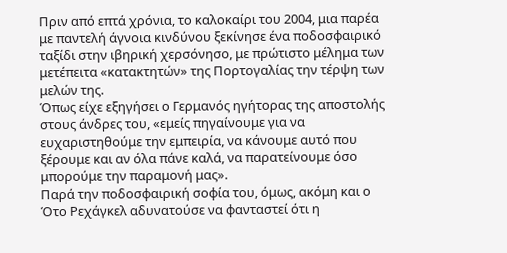Πριν από επτά χρόνια, το καλοκαίρι του 2004, μια παρέα με παντελή άγνοια κινδύνου ξεκίνησε ένα ποδοσφαιρικό ταξίδι στην ιβηρική χερσόνησο, με πρώτιστο μέλημα των μετέπειτα «κατακτητών» της Πορτογαλίας την τέρψη των μελών της.
Όπως είχε εξηγήσει ο Γερμανός ηγήτορας της αποστολής στους άνδρες του, «εμείς πηγαίνουμε για να ευχαριστηθούμε την εμπειρία, να κάνουμε αυτό που ξέρουμε και αν όλα πάνε καλά, να παρατείνουμε όσο μπορούμε την παραμονή μας».
Παρά την ποδοσφαιρική σοφία του, όμως, ακόμη και ο Ότο Ρεχάγκελ αδυνατούσε να φανταστεί ότι η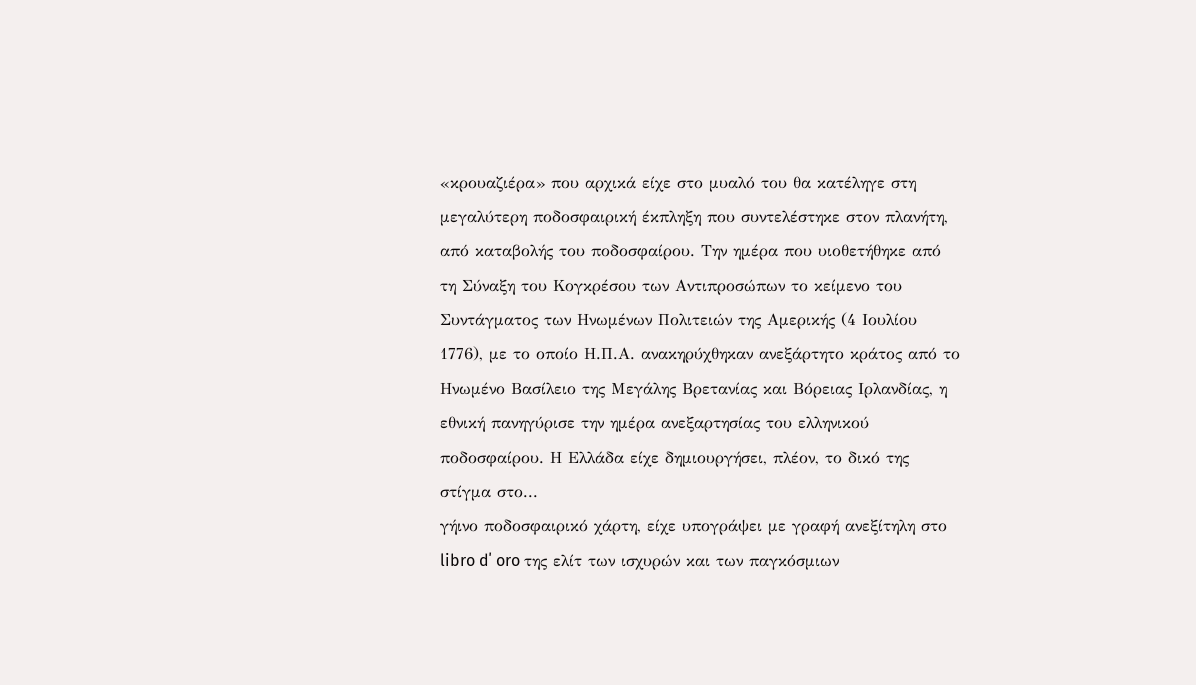«κρουαζιέρα» που αρχικά είχε στο μυαλό του θα κατέληγε στη μεγαλύτερη ποδοσφαιρική έκπληξη που συντελέστηκε στον πλανήτη, από καταβολής του ποδοσφαίρου. Την ημέρα που υιοθετήθηκε από τη Σύναξη του Κογκρέσου των Αντιπροσώπων το κείμενο του Συντάγματος των Ηνωμένων Πολιτειών της Αμερικής (4 Ιουλίου 1776), με το οποίο Η.Π.Α. ανακηρύχθηκαν ανεξάρτητο κράτος από το Ηνωμένο Βασίλειο της Μεγάλης Βρετανίας και Βόρειας Ιρλανδίας, η εθνική πανηγύρισε την ημέρα ανεξαρτησίας του ελληνικού ποδοσφαίρου. Η Ελλάδα είχε δημιουργήσει, πλέον, το δικό της στίγμα στο...
γήινο ποδοσφαιρικό χάρτη, είχε υπογράψει με γραφή ανεξίτηλη στο libro d΄ oro της ελίτ των ισχυρών και των παγκόσμιων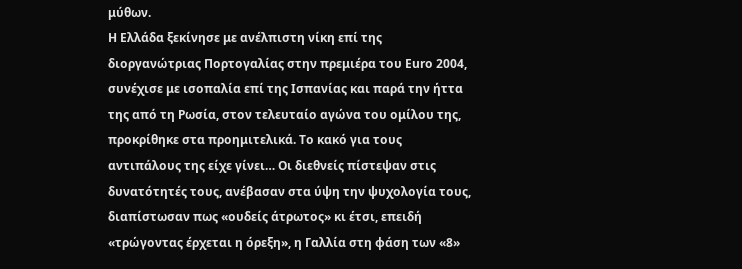μύθων.
Η Ελλάδα ξεκίνησε με ανέλπιστη νίκη επί της διοργανώτριας Πορτογαλίας στην πρεμιέρα του Euro 2004, συνέχισε με ισοπαλία επί της Ισπανίας και παρά την ήττα της από τη Ρωσία, στον τελευταίο αγώνα του ομίλου της, προκρίθηκε στα προημιτελικά. Το κακό για τους αντιπάλους της είχε γίνει… Οι διεθνείς πίστεψαν στις δυνατότητές τους, ανέβασαν στα ύψη την ψυχολογία τους, διαπίστωσαν πως «ουδείς άτρωτος» κι έτσι, επειδή «τρώγοντας έρχεται η όρεξη», η Γαλλία στη φάση των «8»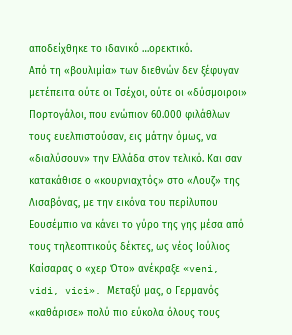αποδείχθηκε το ιδανικό …ορεκτικό.
Από τη «βουλιμία» των διεθνών δεν ξέφυγαν μετέπειτα ούτε οι Τσέχοι, ούτε οι «δύσμοιροι» Πορτογάλοι, που ενώπιον 60.000 φιλάθλων τους ευελπιστούσαν, εις μάτην όμως, να «διαλύσουν» την Ελλάδα στον τελικό. Και σαν κατακάθισε ο «κουρνιαχτός» στο «Λουζ» της Λισαβόνας, με την εικόνα του περίλυπου Εουσέμπιο να κάνει το γύρο της γης μέσα από τους τηλεοπτικούς δέκτες, ως νέος Ιούλιος Καίσαρας ο «χερ Ότο» ανέκραξε «veni, vidi, vici». Μεταξύ μας, ο Γερμανός «καθάρισε» πολύ πιο εύκολα όλους τους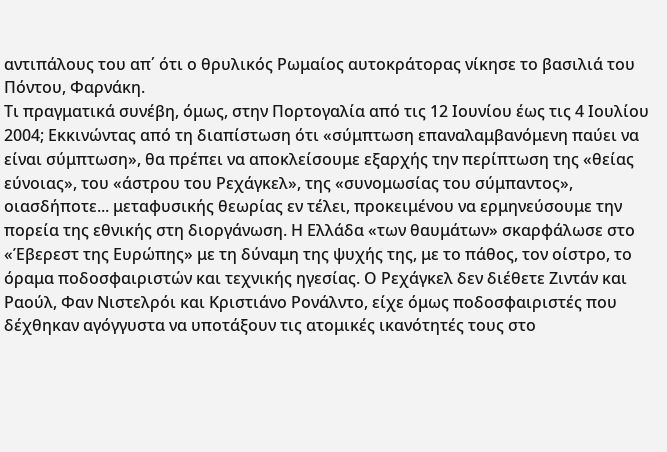αντιπάλους του απ΄ ότι ο θρυλικός Ρωμαίος αυτοκράτορας νίκησε το βασιλιά του Πόντου, Φαρνάκη.
Τι πραγματικά συνέβη, όμως, στην Πορτογαλία από τις 12 Ιουνίου έως τις 4 Ιουλίου 2004; Εκκινώντας από τη διαπίστωση ότι «σύμπτωση επαναλαμβανόμενη παύει να είναι σύμπτωση», θα πρέπει να αποκλείσουμε εξαρχής την περίπτωση της «θείας εύνοιας», του «άστρου του Ρεχάγκελ», της «συνομωσίας του σύμπαντος», οιασδήποτε... μεταφυσικής θεωρίας εν τέλει, προκειμένου να ερμηνεύσουμε την πορεία της εθνικής στη διοργάνωση. Η Ελλάδα «των θαυμάτων» σκαρφάλωσε στο «Έβερεστ της Ευρώπης» με τη δύναμη της ψυχής της, με το πάθος, τον οίστρο, το όραμα ποδοσφαιριστών και τεχνικής ηγεσίας. Ο Ρεχάγκελ δεν διέθετε Ζιντάν και Ραούλ, Φαν Νιστελρόι και Κριστιάνο Ρονάλντο, είχε όμως ποδοσφαιριστές που δέχθηκαν αγόγγυστα να υποτάξουν τις ατομικές ικανότητές τους στο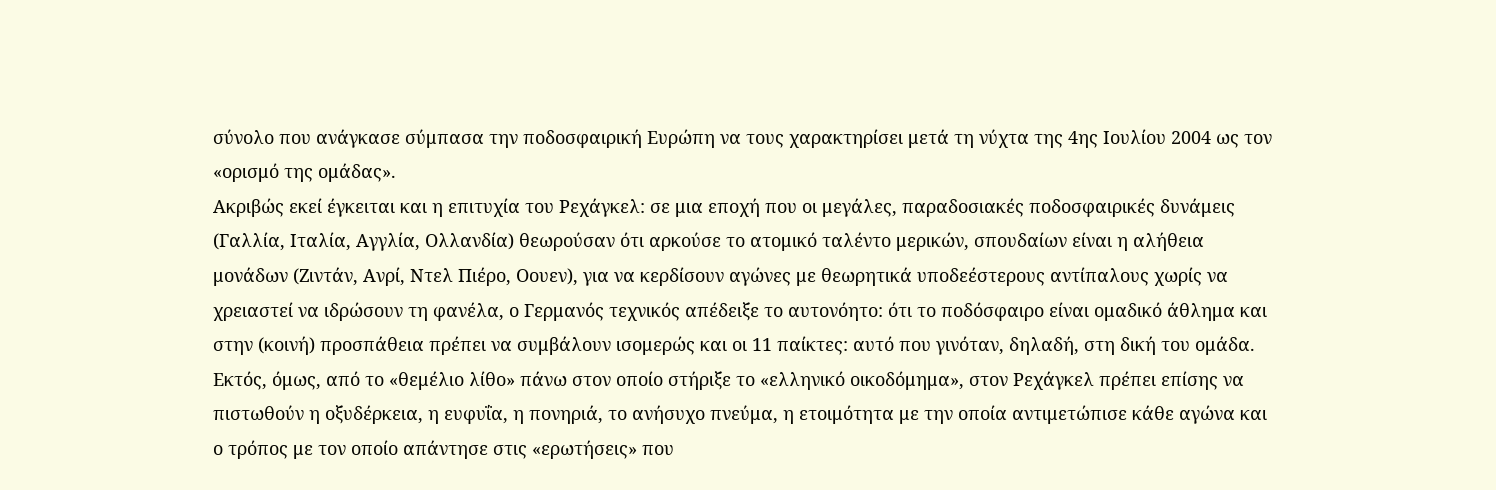σύνολο που ανάγκασε σύμπασα την ποδοσφαιρική Ευρώπη να τους χαρακτηρίσει μετά τη νύχτα της 4ης Ιουλίου 2004 ως τον «ορισμό της ομάδας».
Ακριβώς εκεί έγκειται και η επιτυχία του Ρεχάγκελ: σε μια εποχή που οι μεγάλες, παραδοσιακές ποδοσφαιρικές δυνάμεις (Γαλλία, Ιταλία, Αγγλία, Ολλανδία) θεωρούσαν ότι αρκούσε το ατομικό ταλέντο μερικών, σπουδαίων είναι η αλήθεια μονάδων (Ζιντάν, Ανρί, Ντελ Πιέρο, Οουεν), για να κερδίσουν αγώνες με θεωρητικά υποδεέστερους αντίπαλους χωρίς να χρειαστεί να ιδρώσουν τη φανέλα, ο Γερμανός τεχνικός απέδειξε το αυτονόητο: ότι το ποδόσφαιρο είναι ομαδικό άθλημα και στην (κοινή) προσπάθεια πρέπει να συμβάλουν ισομερώς και οι 11 παίκτες: αυτό που γινόταν, δηλαδή, στη δική του ομάδα.
Εκτός, όμως, από το «θεμέλιο λίθο» πάνω στον οποίο στήριξε το «ελληνικό οικοδόμημα», στον Ρεχάγκελ πρέπει επίσης να πιστωθούν η οξυδέρκεια, η ευφυΐα, η πονηριά, το ανήσυχο πνεύμα, η ετοιμότητα με την οποία αντιμετώπισε κάθε αγώνα και ο τρόπος με τον οποίο απάντησε στις «ερωτήσεις» που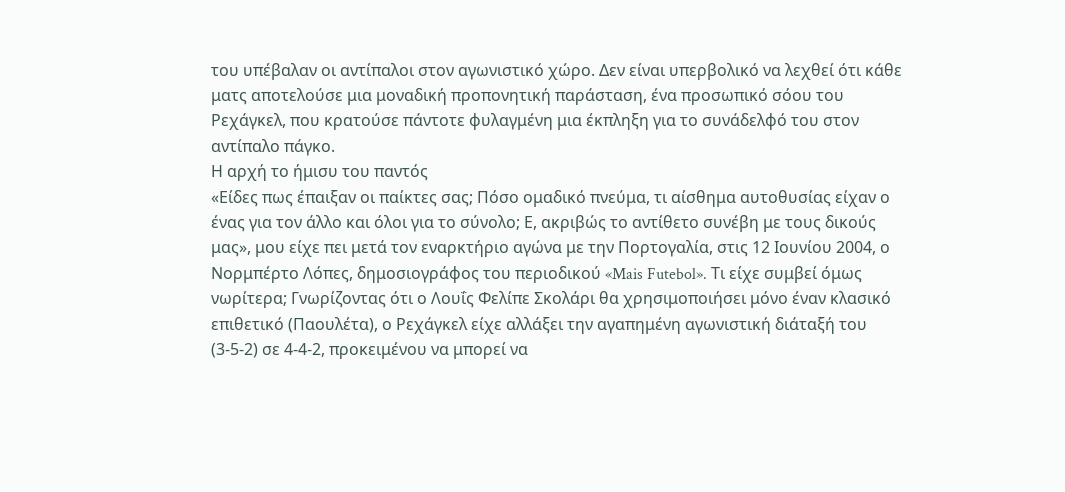του υπέβαλαν οι αντίπαλοι στον αγωνιστικό χώρο. Δεν είναι υπερβολικό να λεχθεί ότι κάθε ματς αποτελούσε μια μοναδική προπονητική παράσταση, ένα προσωπικό σόου του Ρεχάγκελ, που κρατούσε πάντοτε φυλαγμένη μια έκπληξη για το συνάδελφό του στον αντίπαλο πάγκο.
Η αρχή το ήμισυ του παντός
«Είδες πως έπαιξαν οι παίκτες σας; Πόσο ομαδικό πνεύμα, τι αίσθημα αυτοθυσίας είχαν ο ένας για τον άλλο και όλοι για το σύνολο; Ε, ακριβώς το αντίθετο συνέβη με τους δικούς μας», μου είχε πει μετά τον εναρκτήριο αγώνα με την Πορτογαλία, στις 12 Ιουνίου 2004, ο Νορμπέρτο Λόπες, δημοσιογράφος του περιοδικού «Mais Futebol». Τι είχε συμβεί όμως νωρίτερα; Γνωρίζοντας ότι ο Λουΐς Φελίπε Σκολάρι θα χρησιμοποιήσει μόνο έναν κλασικό επιθετικό (Παουλέτα), ο Ρεχάγκελ είχε αλλάξει την αγαπημένη αγωνιστική διάταξή του (3-5-2) σε 4-4-2, προκειμένου να μπορεί να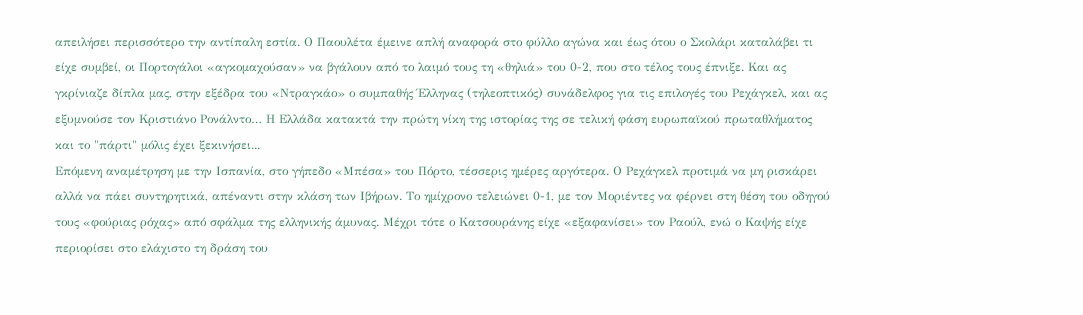απειλήσει περισσότερο την αντίπαλη εστία. Ο Παουλέτα έμεινε απλή αναφορά στο φύλλο αγώνα και έως ότου ο Σκολάρι καταλάβει τι είχε συμβεί, οι Πορτογάλοι «αγκομαχούσαν» να βγάλουν από το λαιμό τους τη «θηλιά» του 0-2, που στο τέλος τους έπνιξε. Και ας γκρίνιαζε δίπλα μας, στην εξέδρα του «Ντραγκάο» ο συμπαθής Έλληνας (τηλεοπτικός) συνάδελφος για τις επιλογές του Ρεχάγκελ, και ας εξυμνούσε τον Κριστιάνο Ρονάλντο… Η Ελλάδα κατακτά την πρώτη νίκη της ιστορίας της σε τελική φάση ευρωπαϊκού πρωταθλήματος και το "πάρτι" μόλις έχει ξεκινήσει...
Επόμενη αναμέτρηση με την Ισπανία, στο γήπεδο «Μπέσα» του Πόρτο, τέσσερις ημέρες αργότερα. Ο Ρεχάγκελ προτιμά να μη ρισκάρει αλλά να πάει συντηρητικά, απέναντι στην κλάση των Ιβήρων. Το ημίχρονο τελειώνει 0-1, με τον Μοριέντες να φέρνει στη θέση του οδηγού τους «φούριας ρόχας» από σφάλμα της ελληνικής άμυνας. Μέχρι τότε ο Κατσουράνης είχε «εξαφανίσει» τον Ραούλ, ενώ ο Καψής είχε περιορίσει στο ελάχιστο τη δράση του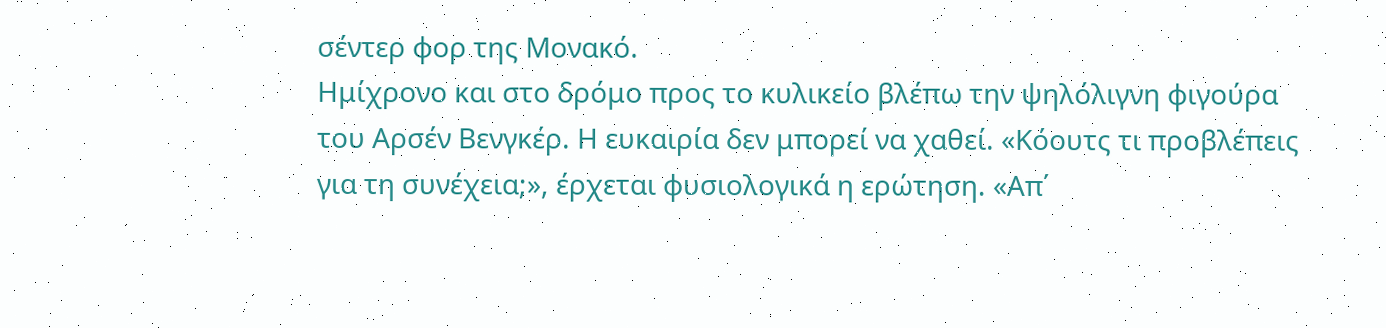σέντερ φορ της Μονακό.
Ημίχρονο και στο δρόμο προς το κυλικείο βλέπω την ψηλόλιγνη φιγούρα του Αρσέν Βενγκέρ. Η ευκαιρία δεν μπορεί να χαθεί. «Κόουτς τι προβλέπεις για τη συνέχεια;», έρχεται φυσιολογικά η ερώτηση. «Απ΄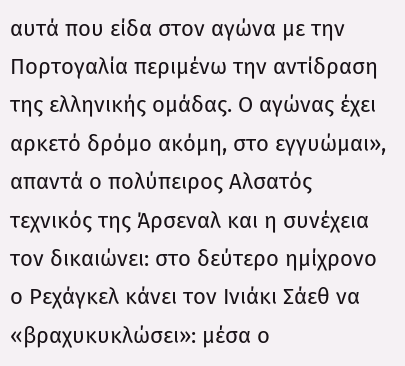αυτά που είδα στον αγώνα με την Πορτογαλία περιμένω την αντίδραση της ελληνικής ομάδας. Ο αγώνας έχει αρκετό δρόμο ακόμη, στο εγγυώμαι», απαντά ο πολύπειρος Αλσατός τεχνικός της Άρσεναλ και η συνέχεια τον δικαιώνει: στο δεύτερο ημίχρονο ο Ρεχάγκελ κάνει τον Ινιάκι Σάεθ να «βραχυκυκλώσει»: μέσα ο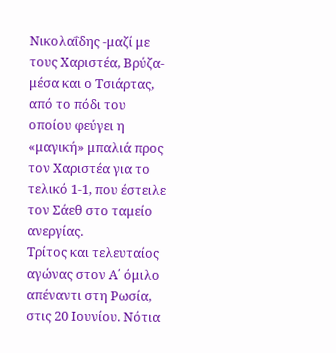Νικολαΐδης -μαζί με τους Χαριστέα, Βρύζα- μέσα και ο Τσιάρτας, από το πόδι του οποίου φεύγει η «μαγική» μπαλιά προς τον Χαριστέα για το τελικό 1-1, που έστειλε τον Σάεθ στο ταμείο ανεργίας.
Τρίτος και τελευταίος αγώνας στον Α΄ όμιλο απέναντι στη Ρωσία, στις 20 Ιουνίου. Νότια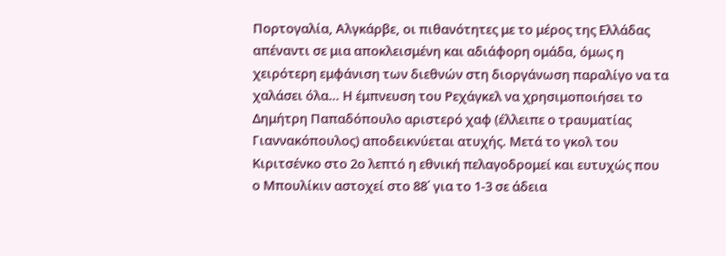Πορτογαλία, Αλγκάρβε, οι πιθανότητες με το μέρος της Ελλάδας απέναντι σε μια αποκλεισμένη και αδιάφορη ομάδα, όμως η χειρότερη εμφάνιση των διεθνών στη διοργάνωση παραλίγο να τα χαλάσει όλα… Η έμπνευση του Ρεχάγκελ να χρησιμοποιήσει το Δημήτρη Παπαδόπουλο αριστερό χαφ (έλλειπε ο τραυματίας Γιαννακόπουλος) αποδεικνύεται ατυχής. Μετά το γκολ του Κιριτσένκο στο 2ο λεπτό η εθνική πελαγοδρομεί και ευτυχώς που ο Μπουλίκιν αστοχεί στο 88΄ για το 1-3 σε άδεια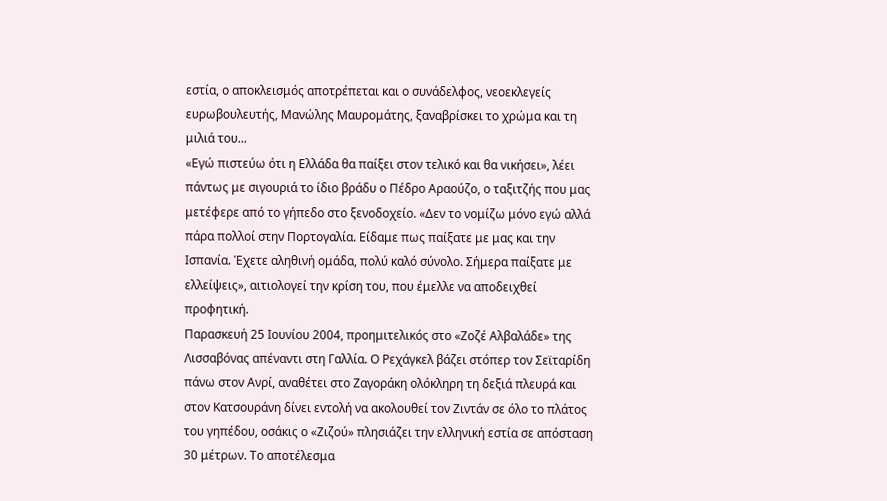εστία, ο αποκλεισμός αποτρέπεται και ο συνάδελφος, νεοεκλεγείς ευρωβουλευτής, Μανώλης Μαυρομάτης, ξαναβρίσκει το χρώμα και τη μιλιά του...
«Εγώ πιστεύω ότι η Ελλάδα θα παίξει στον τελικό και θα νικήσει», λέει πάντως με σιγουριά το ίδιο βράδυ ο Πέδρο Αραούζο, ο ταξιτζής που μας μετέφερε από το γήπεδο στο ξενοδοχείο. «Δεν το νομίζω μόνο εγώ αλλά πάρα πολλοί στην Πορτογαλία. Είδαμε πως παίξατε με μας και την Ισπανία. Έχετε αληθινή ομάδα, πολύ καλό σύνολο. Σήμερα παίξατε με ελλείψεις», αιτιολογεί την κρίση του, που έμελλε να αποδειχθεί προφητική.
Παρασκευή 25 Ιουνίου 2004, προημιτελικός στο «Ζοζέ Αλβαλάδε» της Λισσαβόνας απέναντι στη Γαλλία. Ο Ρεχάγκελ βάζει στόπερ τον Σεϊταρίδη πάνω στον Ανρί, αναθέτει στο Ζαγοράκη ολόκληρη τη δεξιά πλευρά και στον Κατσουράνη δίνει εντολή να ακολουθεί τον Ζιντάν σε όλο το πλάτος του γηπέδου, οσάκις ο «Ζιζού» πλησιάζει την ελληνική εστία σε απόσταση 30 μέτρων. Το αποτέλεσμα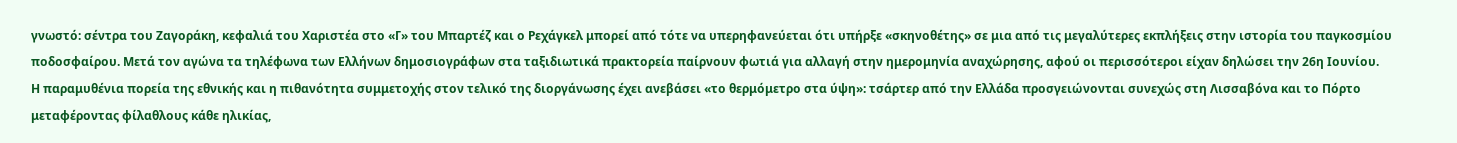γνωστό: σέντρα του Ζαγοράκη, κεφαλιά του Χαριστέα στο «Γ» του Μπαρτέζ και ο Ρεχάγκελ μπορεί από τότε να υπερηφανεύεται ότι υπήρξε «σκηνοθέτης» σε μια από τις μεγαλύτερες εκπλήξεις στην ιστορία του παγκοσμίου ποδοσφαίρου. Μετά τον αγώνα τα τηλέφωνα των Ελλήνων δημοσιογράφων στα ταξιδιωτικά πρακτορεία παίρνουν φωτιά για αλλαγή στην ημερομηνία αναχώρησης, αφού οι περισσότεροι είχαν δηλώσει την 26η Ιουνίου.
Η παραμυθένια πορεία της εθνικής και η πιθανότητα συμμετοχής στον τελικό της διοργάνωσης έχει ανεβάσει «το θερμόμετρο στα ύψη»: τσάρτερ από την Ελλάδα προσγειώνονται συνεχώς στη Λισσαβόνα και το Πόρτο μεταφέροντας φίλαθλους κάθε ηλικίας,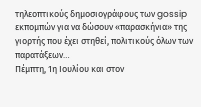τηλεοπτικούς δημοσιογράφους των gossip εκπομπών για να δώσουν «παρασκήνια» της γιορτής που έχει στηθεί, πολιτικούς όλων των παρατάξεων…
Πέμπτη, 1η Ιουλίου και στον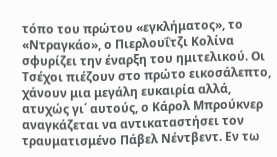τόπο του πρώτου «εγκλήματος», το «Ντραγκάο», ο Πιερλουΐτζι Κολίνα σφυρίζει την έναρξη του ημιτελικού. Οι Τσέχοι πιέζουν στο πρώτο εικοσάλεπτο, χάνουν μια μεγάλη ευκαιρία αλλά, ατυχώς γι΄ αυτούς, ο Κάρολ Μπρούκνερ αναγκάζεται να αντικαταστήσει τον τραυματισμένο Πάβελ Νέντβεντ. Εν τω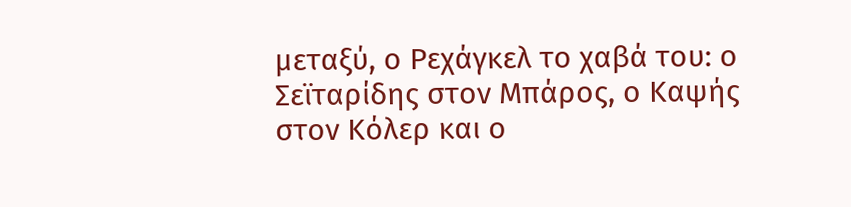μεταξύ, ο Ρεχάγκελ το χαβά του: ο Σεϊταρίδης στον Μπάρος, ο Καψής στον Κόλερ και ο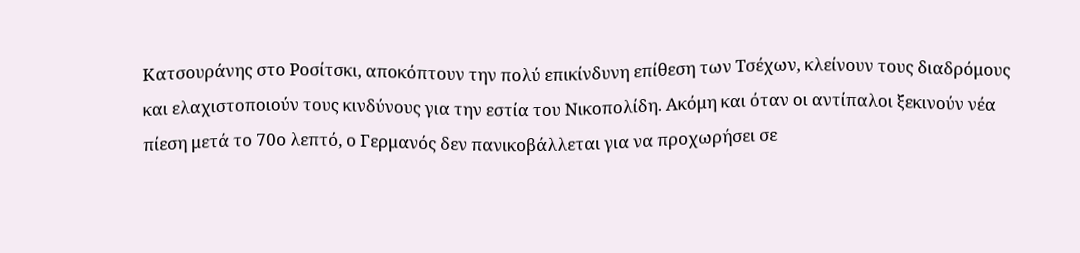Κατσουράνης στο Ροσίτσκι, αποκόπτουν την πολύ επικίνδυνη επίθεση των Τσέχων, κλείνουν τους διαδρόμους και ελαχιστοποιούν τους κινδύνους για την εστία του Νικοπολίδη. Ακόμη και όταν οι αντίπαλοι ξεκινούν νέα πίεση μετά το 70ο λεπτό, ο Γερμανός δεν πανικοβάλλεται για να προχωρήσει σε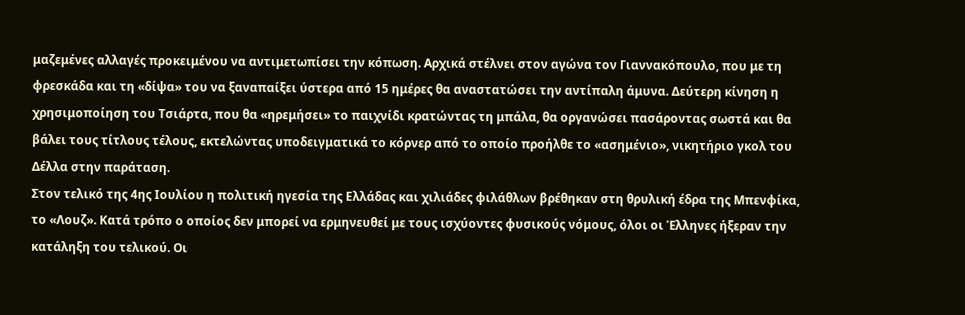μαζεμένες αλλαγές προκειμένου να αντιμετωπίσει την κόπωση. Αρχικά στέλνει στον αγώνα τον Γιαννακόπουλο, που με τη φρεσκάδα και τη «δίψα» του να ξαναπαίξει ύστερα από 15 ημέρες θα αναστατώσει την αντίπαλη άμυνα. Δεύτερη κίνηση η χρησιμοποίηση του Τσιάρτα, που θα «ηρεμήσει» το παιχνίδι κρατώντας τη μπάλα, θα οργανώσει πασάροντας σωστά και θα βάλει τους τίτλους τέλους, εκτελώντας υποδειγματικά το κόρνερ από το οποίο προήλθε το «ασημένιο», νικητήριο γκολ του Δέλλα στην παράταση.
Στον τελικό της 4ης Ιουλίου η πολιτική ηγεσία της Ελλάδας και χιλιάδες φιλάθλων βρέθηκαν στη θρυλική έδρα της Μπενφίκα, το «Λουζ». Κατά τρόπο ο οποίος δεν μπορεί να ερμηνευθεί με τους ισχύοντες φυσικούς νόμους, όλοι οι Έλληνες ήξεραν την κατάληξη του τελικού. Οι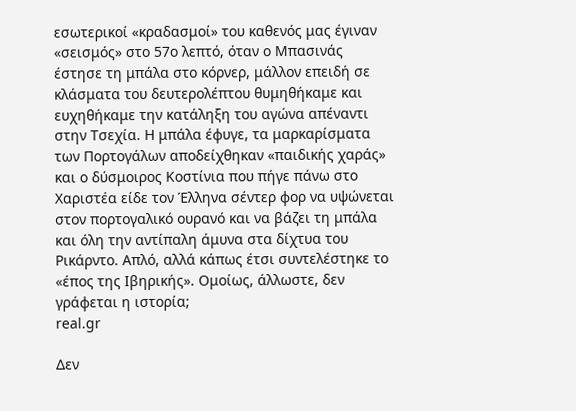εσωτερικοί «κραδασμοί» του καθενός μας έγιναν «σεισμός» στο 57ο λεπτό, όταν ο Μπασινάς έστησε τη μπάλα στο κόρνερ, μάλλον επειδή σε κλάσματα του δευτερολέπτου θυμηθήκαμε και ευχηθήκαμε την κατάληξη του αγώνα απέναντι στην Τσεχία. Η μπάλα έφυγε, τα μαρκαρίσματα των Πορτογάλων αποδείχθηκαν «παιδικής χαράς» και ο δύσμοιρος Κοστίνια που πήγε πάνω στο Χαριστέα είδε τον Έλληνα σέντερ φορ να υψώνεται στον πορτογαλικό ουρανό και να βάζει τη μπάλα και όλη την αντίπαλη άμυνα στα δίχτυα του Ρικάρντο. Απλό, αλλά κάπως έτσι συντελέστηκε το «έπος της Ιβηρικής». Ομοίως, άλλωστε, δεν γράφεται η ιστορία;
real.gr

Δεν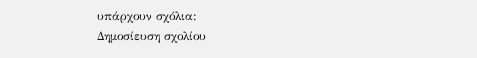υπάρχουν σχόλια:
Δημοσίευση σχολίου